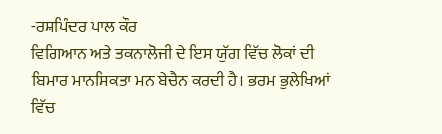-ਰਸ਼ਪਿੰਦਰ ਪਾਲ ਕੌਰ
ਵਿਗਿਆਨ ਅਤੇ ਤਕਨਾਲੋਜੀ ਦੇ ਇਸ ਯੁੱਗ ਵਿੱਚ ਲੋਕਾਂ ਦੀ ਬਿਮਾਰ ਮਾਨਸਿਕਤਾ ਮਨ ਬੇਚੈਨ ਕਰਦੀ ਹੈ। ਭਰਮ ਭੁਲੇਖਿਆਂ ਵਿੱਚ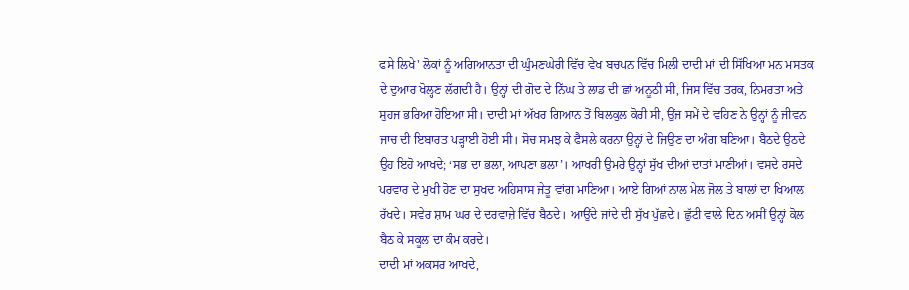ਫਸੇ ਲਿਖੇ' ਲੋਕਾਂ ਨੂੰ ਅਗਿਆਨਤਾ ਦੀ ਘੁੰਮਣਘੇਰੀ ਵਿੱਚ ਵੇਖ ਬਚਪਨ ਵਿੱਚ ਮਿਲੀ ਦਾਦੀ ਮਾਂ ਦੀ ਸਿੱਖਿਆ ਮਨ ਮਸਤਕ ਦੇ ਦੁਆਰ ਖੋਲ੍ਹਣ ਲੱਗਦੀ ਹੈ। ਉਨ੍ਹਾਂ ਦੀ ਗੋਦ ਦੇ ਨਿੱਘ ਤੇ ਲਾਡ ਦੀ ਛਾਂ ਅਨੂਠੀ ਸੀ, ਜਿਸ ਵਿੱਚ ਤਰਕ, ਨਿਮਰਤਾ ਅਤੇ ਸੁਹਜ ਭਰਿਆ ਹੋਇਆ ਸੀ। ਦਾਦੀ ਮਾਂ ਅੱਖਰ ਗਿਆਨ ਤੋਂ ਬਿਲਕੁਲ ਕੋਰੀ ਸੀ, ਉਂਜ ਸਮੇਂ ਦੇ ਵਹਿਣ ਨੇ ਉਨ੍ਹਾਂ ਨੂੰ ਜੀਵਨ ਜਾਚ ਦੀ ਇਬਾਰਤ ਪੜ੍ਹਾਈ ਹੋਈ ਸੀ। ਸੋਚ ਸਮਝ ਕੇ ਫੈਸਲੇ ਕਰਨਾ ਉਨ੍ਹਾਂ ਦੇ ਜਿਉਣ ਦਾ ਅੰਗ ਬਣਿਆ। ਬੈਠਦੇ ਉਠਦੇ ਉਹ ਇਹੋ ਆਖਦੇ; ‘ਸਭ ਦਾ ਭਲਾ, ਆਪਣਾ ਭਲਾ’। ਆਖਰੀ ਉਮਰੇ ਉਨ੍ਹਾਂ ਸੁੱਖ ਦੀਆਂ ਦਾਤਾਂ ਮਾਣੀਆਂ। ਵਸਦੇ ਰਸਦੇ ਪਰਵਾਰ ਦੇ ਮੁਖੀ ਹੋਣ ਦਾ ਸੁਖਦ ਅਹਿਸਾਸ ਜੇਤੂ ਵਾਂਗ ਮਾਣਿਆ। ਆਏ ਗਿਆਂ ਨਾਲ ਮੇਲ ਜੋਲ ਤੇ ਬਾਲਾਂ ਦਾ ਖਿਆਲ ਰੱਖਦੇ। ਸਵੇਰ ਸ਼ਾਮ ਘਰ ਦੇ ਦਰਵਾਜ਼ੇ ਵਿੱਚ ਬੈਠਦੇ। ਆਉਂਦੇ ਜਾਂਦੇ ਦੀ ਸੁੱਖ ਪੁੱਛਦੇ। ਛੁੱਟੀ ਵਾਲੇ ਦਿਨ ਅਸੀਂ ਉਨ੍ਹਾਂ ਕੋਲ ਬੈਠ ਕੇ ਸਕੂਲ ਦਾ ਕੰਮ ਕਰਦੇ।
ਦਾਦੀ ਮਾਂ ਅਕਸਰ ਆਖਦੇ,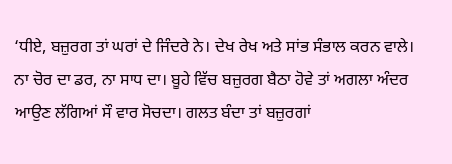‘ਧੀਏ, ਬਜ਼ੁਰਗ ਤਾਂ ਘਰਾਂ ਦੇ ਜਿੰਦਰੇ ਨੇ। ਦੇਖ ਰੇਖ ਅਤੇ ਸਾਂਭ ਸੰਭਾਲ ਕਰਨ ਵਾਲੇ। ਨਾ ਚੋਰ ਦਾ ਡਰ, ਨਾ ਸਾਧ ਦਾ। ਬੂਹੇ ਵਿੱਚ ਬਜ਼ੁਰਗ ਬੈਠਾ ਹੋਵੇ ਤਾਂ ਅਗਲਾ ਅੰਦਰ ਆਉਣ ਲੱਗਿਆਂ ਸੌ ਵਾਰ ਸੋਚਦਾ। ਗਲਤ ਬੰਦਾ ਤਾਂ ਬਜ਼ੁਰਗਾਂ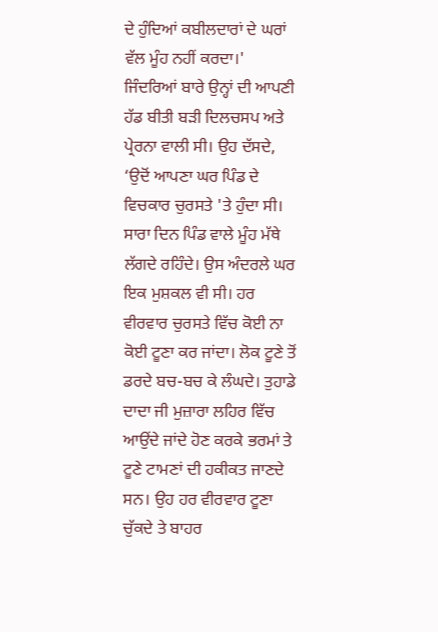ਦੇ ਹੁੰਦਿਆਂ ਕਬੀਲਦਾਰਾਂ ਦੇ ਘਰਾਂ ਵੱਲ ਮੂੰਹ ਨਹੀਂ ਕਰਦਾ।'
ਜਿੰਦਰਿਆਂ ਬਾਰੇ ਉਨ੍ਹਾਂ ਦੀ ਆਪਣੀ ਹੱਡ ਬੀਤੀ ਬੜੀ ਦਿਲਚਸਪ ਅਤੇ ਪ੍ਰੇਰਨਾ ਵਾਲੀ ਸੀ। ਉਹ ਦੱਸਦੇ, ‘ਉਦੋਂ ਆਪਣਾ ਘਰ ਪਿੰਡ ਦੇ ਵਿਚਕਾਰ ਚੁਰਸਤੇ 'ਤੇ ਹੁੰਦਾ ਸੀ। ਸਾਰਾ ਦਿਨ ਪਿੰਡ ਵਾਲੇ ਮੂੰਹ ਮੱਥੇ ਲੱਗਦੇ ਰਹਿੰਦੇ। ਉਸ ਅੰਦਰਲੇ ਘਰ ਇਕ ਮੁਸ਼ਕਲ ਵੀ ਸੀ। ਹਰ ਵੀਰਵਾਰ ਚੁਰਸਤੇ ਵਿੱਚ ਕੋਈ ਨਾ ਕੋਈ ਟੂਣਾ ਕਰ ਜਾਂਦਾ। ਲੋਕ ਟੂਣੇ ਤੋਂ ਡਰਦੇ ਬਚ-ਬਚ ਕੇ ਲੰਘਦੇ। ਤੁਹਾਡੇ ਦਾਦਾ ਜੀ ਮੁਜ਼ਾਰਾ ਲਹਿਰ ਵਿੱਚ ਆਉਂਦੇ ਜਾਂਦੇ ਹੋਣ ਕਰਕੇ ਭਰਮਾਂ ਤੇ ਟੂਣੇ ਟਾਮਣਾਂ ਦੀ ਹਕੀਕਤ ਜਾਣਦੇ ਸਨ। ਉਹ ਹਰ ਵੀਰਵਾਰ ਟੂਣਾ ਚੁੱਕਦੇ ਤੇ ਬਾਹਰ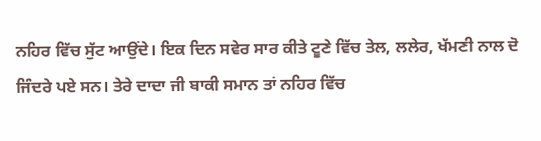ਨਹਿਰ ਵਿੱਚ ਸੁੱਟ ਆਉਂਦੇ। ਇਕ ਦਿਨ ਸਵੇਰ ਸਾਰ ਕੀਤੇ ਟੂਣੇ ਵਿੱਚ ਤੇਲ, ਲਲੇਰ, ਖੱਮਣੀ ਨਾਲ ਦੋ ਜਿੰਦਰੇ ਪਏ ਸਨ। ਤੇਰੇ ਦਾਦਾ ਜੀ ਬਾਕੀ ਸਮਾਨ ਤਾਂ ਨਹਿਰ ਵਿੱਚ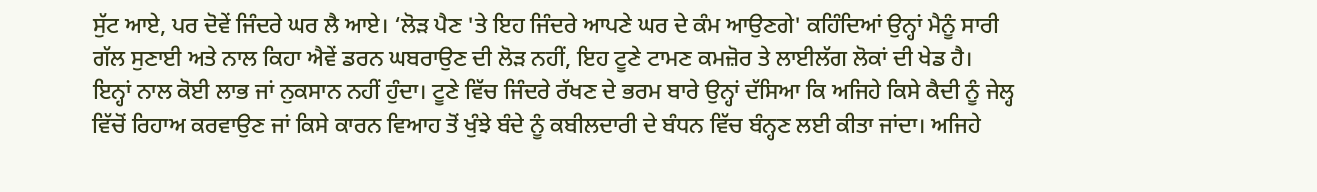ਸੁੱਟ ਆਏ, ਪਰ ਦੋਵੇਂ ਜਿੰਦਰੇ ਘਰ ਲੈ ਆਏ। ‘ਲੋੜ ਪੈਣ 'ਤੇ ਇਹ ਜਿੰਦਰੇ ਆਪਣੇ ਘਰ ਦੇ ਕੰਮ ਆਉਣਗੇ' ਕਹਿੰਦਿਆਂ ਉਨ੍ਹਾਂ ਮੈਨੂੰ ਸਾਰੀ ਗੱਲ ਸੁਣਾਈ ਅਤੇ ਨਾਲ ਕਿਹਾ ਐਵੇਂ ਡਰਨ ਘਬਰਾਉਣ ਦੀ ਲੋੜ ਨਹੀਂ, ਇਹ ਟੂਣੇ ਟਾਮਣ ਕਮਜ਼ੋਰ ਤੇ ਲਾਈਲੱਗ ਲੋਕਾਂ ਦੀ ਖੇਡ ਹੈ। ਇਨ੍ਹਾਂ ਨਾਲ ਕੋਈ ਲਾਭ ਜਾਂ ਨੁਕਸਾਨ ਨਹੀਂ ਹੁੰਦਾ। ਟੂਣੇ ਵਿੱਚ ਜਿੰਦਰੇ ਰੱਖਣ ਦੇ ਭਰਮ ਬਾਰੇ ਉਨ੍ਹਾਂ ਦੱਸਿਆ ਕਿ ਅਜਿਹੇ ਕਿਸੇ ਕੈਦੀ ਨੂੰ ਜੇਲ੍ਹ ਵਿੱਚੋਂ ਰਿਹਾਅ ਕਰਵਾਉਣ ਜਾਂ ਕਿਸੇ ਕਾਰਨ ਵਿਆਹ ਤੋਂ ਖੁੰਝੇ ਬੰਦੇ ਨੂੰ ਕਬੀਲਦਾਰੀ ਦੇ ਬੰਧਨ ਵਿੱਚ ਬੰਨ੍ਹਣ ਲਈ ਕੀਤਾ ਜਾਂਦਾ। ਅਜਿਹੇ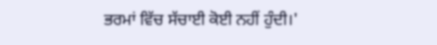ਭਰਮਾਂ ਵਿੱਚ ਸੱਚਾਈ ਕੋਈ ਨਹੀਂ ਹੁੰਦੀ।'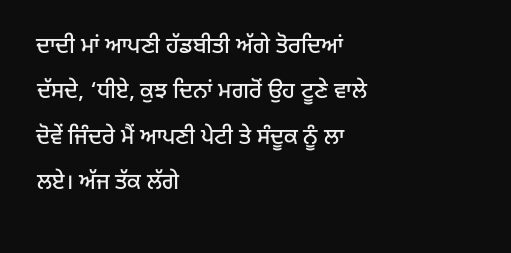ਦਾਦੀ ਮਾਂ ਆਪਣੀ ਹੱਡਬੀਤੀ ਅੱਗੇ ਤੋਰਦਿਆਂ ਦੱਸਦੇ, ‘ਧੀਏ, ਕੁਝ ਦਿਨਾਂ ਮਗਰੋਂ ਉਹ ਟੂਣੇ ਵਾਲੇ ਦੋਵੇਂ ਜਿੰਦਰੇ ਮੈਂ ਆਪਣੀ ਪੇਟੀ ਤੇ ਸੰਦੂਕ ਨੂੰ ਲਾ ਲਏ। ਅੱਜ ਤੱਕ ਲੱਗੇ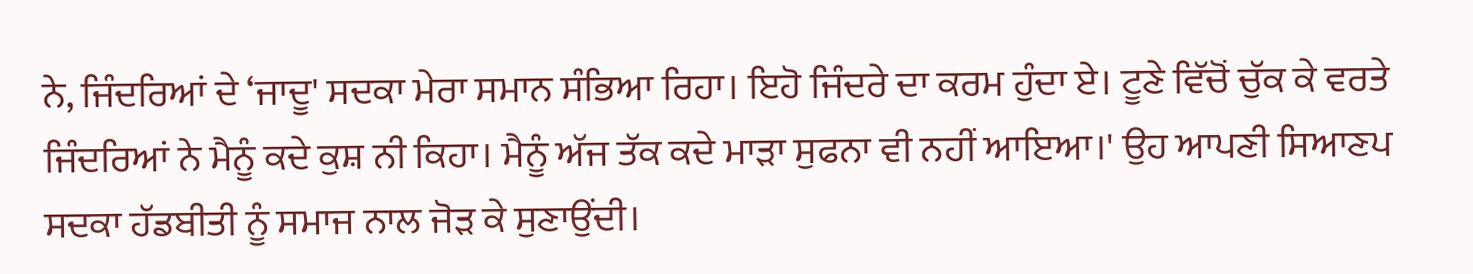ਨੇ, ਜਿੰਦਰਿਆਂ ਦੇ ‘ਜਾਦੂ' ਸਦਕਾ ਮੇਰਾ ਸਮਾਨ ਸੰਭਿਆ ਰਿਹਾ। ਇਹੋ ਜਿੰਦਰੇ ਦਾ ਕਰਮ ਹੁੰਦਾ ਏ। ਟੂਣੇ ਵਿੱਚੋਂ ਚੁੱਕ ਕੇ ਵਰਤੇ ਜਿੰਦਰਿਆਂ ਨੇ ਮੈਨੂੰ ਕਦੇ ਕੁਸ਼ ਨੀ ਕਿਹਾ। ਮੈਨੂੰ ਅੱਜ ਤੱਕ ਕਦੇ ਮਾੜਾ ਸੁਫਨਾ ਵੀ ਨਹੀਂ ਆਇਆ।' ਉਹ ਆਪਣੀ ਸਿਆਣਪ ਸਦਕਾ ਹੱਡਬੀਤੀ ਨੂੰ ਸਮਾਜ ਨਾਲ ਜੋੜ ਕੇ ਸੁਣਾਉਂਦੀ।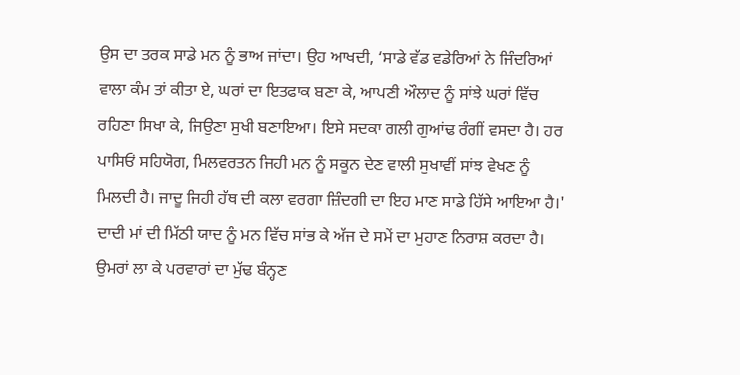ਉਸ ਦਾ ਤਰਕ ਸਾਡੇ ਮਨ ਨੂੰ ਭਾਅ ਜਾਂਦਾ। ਉਹ ਆਖਦੀ, ‘ਸਾਡੇ ਵੱਡ ਵਡੇਰਿਆਂ ਨੇ ਜਿੰਦਰਿਆਂ ਵਾਲਾ ਕੰਮ ਤਾਂ ਕੀਤਾ ਏ, ਘਰਾਂ ਦਾ ਇਤਫਾਕ ਬਣਾ ਕੇ, ਆਪਣੀ ਔਲਾਦ ਨੂੰ ਸਾਂਝੇ ਘਰਾਂ ਵਿੱਚ ਰਹਿਣਾ ਸਿਖਾ ਕੇ, ਜਿਉਣਾ ਸੁਖੀ ਬਣਾਇਆ। ਇਸੇ ਸਦਕਾ ਗਲੀ ਗੁਆਂਢ ਰੰਗੀਂ ਵਸਦਾ ਹੈ। ਹਰ ਪਾਸਿਓਂ ਸਹਿਯੋਗ, ਮਿਲਵਰਤਨ ਜਿਹੀ ਮਨ ਨੂੰ ਸਕੂਨ ਦੇਣ ਵਾਲੀ ਸੁਖਾਵੀਂ ਸਾਂਝ ਵੇਖਣ ਨੂੰ ਮਿਲਦੀ ਹੈ। ਜਾਦੂ ਜਿਹੀ ਹੱਥ ਦੀ ਕਲਾ ਵਰਗਾ ਜ਼ਿੰਦਗੀ ਦਾ ਇਹ ਮਾਣ ਸਾਡੇ ਹਿੱਸੇ ਆਇਆ ਹੈ।'
ਦਾਦੀ ਮਾਂ ਦੀ ਮਿੱਠੀ ਯਾਦ ਨੂੰ ਮਨ ਵਿੱਚ ਸਾਂਭ ਕੇ ਅੱਜ ਦੇ ਸਮੇਂ ਦਾ ਮੁਹਾਣ ਨਿਰਾਸ਼ ਕਰਦਾ ਹੈ। ਉਮਰਾਂ ਲਾ ਕੇ ਪਰਵਾਰਾਂ ਦਾ ਮੁੱਢ ਬੰਨ੍ਹਣ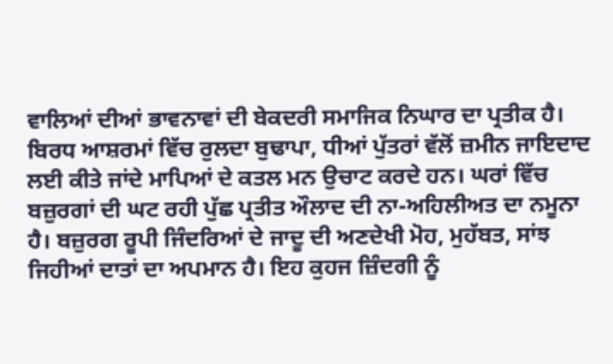ਵਾਲਿਆਂ ਦੀਆਂ ਭਾਵਨਾਵਾਂ ਦੀ ਬੇਕਦਰੀ ਸਮਾਜਿਕ ਨਿਘਾਰ ਦਾ ਪ੍ਰਤੀਕ ਹੈ। ਬਿਰਧ ਆਸ਼ਰਮਾਂ ਵਿੱਚ ਰੁਲਦਾ ਬੁਢਾਪਾ, ਧੀਆਂ ਪੁੱਤਰਾਂ ਵੱਲੋਂ ਜ਼ਮੀਨ ਜਾਇਦਾਦ ਲਈ ਕੀਤੇ ਜਾਂਦੇ ਮਾਪਿਆਂ ਦੇ ਕਤਲ ਮਨ ਉਚਾਟ ਕਰਦੇ ਹਨ। ਘਰਾਂ ਵਿੱਚ ਬਜ਼ੁਰਗਾਂ ਦੀ ਘਟ ਰਹੀ ਪੁੱਛ ਪ੍ਰਤੀਤ ਔਲਾਦ ਦੀ ਨਾ-ਅਹਿਲੀਅਤ ਦਾ ਨਮੂਨਾ ਹੈ। ਬਜ਼ੁਰਗ ਰੂਪੀ ਜਿੰਦਰਿਆਂ ਦੇ ਜਾਦੂ ਦੀ ਅਣਦੇਖੀ ਮੋਹ, ਮੁਹੱਬਤ, ਸਾਂਝ ਜਿਹੀਆਂ ਦਾਤਾਂ ਦਾ ਅਪਮਾਨ ਹੈ। ਇਹ ਕੁਹਜ ਜ਼ਿੰਦਗੀ ਨੂੰ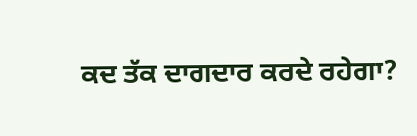ਕਦ ਤੱਕ ਦਾਗਦਾਰ ਕਰਦੇ ਰਹੇਗਾ?